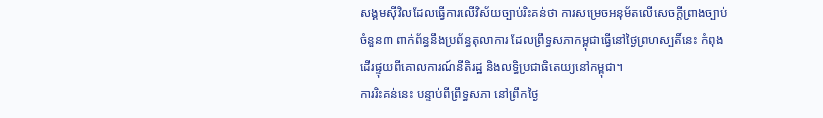សង្គមស៊ីវិលដែលធ្វើការលើវិស័យច្បាប់រិះគន់ថា ការសម្រេចអនុម័តលើសេចក្តីព្រាងច្បាប់ចំនួន៣ ពាក់ព័ន្ធនឹងប្រព័ន្ធតុលាការ ដែលព្រឹទ្ធសភាកម្ពុជាធ្វើនៅថ្ងៃព្រហស្បតិ៍នេះ កំពុងដើរផ្ទុយពីគោលការណ៍នីតិរដ្ឋ និងលទ្ធិប្រជាធិតេយ្យនៅកម្ពុជា។
ការរិះគន់នេះ បន្ទាប់ពីព្រឹទ្ធសភា នៅព្រឹកថ្ងៃ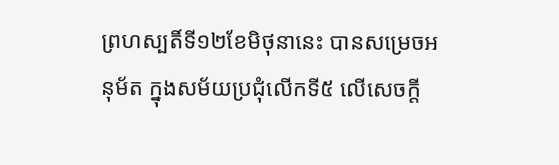ព្រហស្បតិ៍ទី១២ខែមិថុនានេះ បានសម្រេចអនុម័ត ក្នុងសម័យប្រជុំលើកទី៥ លើសេចក្តី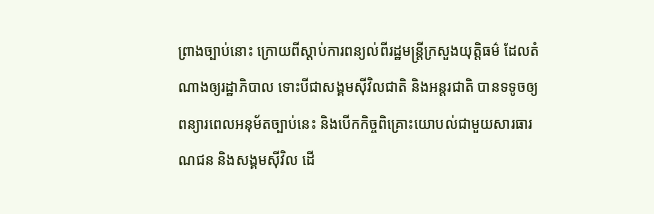ព្រាងច្បាប់នោះ ក្រោយពីស្តាប់ការពន្យល់ពីរដ្ឋមន្ត្រីក្រសួងយុត្តិធម៌ ដែលតំណាងឲ្យរដ្ឋាភិបាល ទោះបីជាសង្គមស៊ីវិលជាតិ និងអន្តរជាតិ បានទទូចឲ្យពន្យារពេលអនុម័តច្បាប់នេះ និងបើកកិច្ចពិគ្រោះយោបល់ជាមួយសារធារណជន និងសង្គមស៊ីវិល ដើ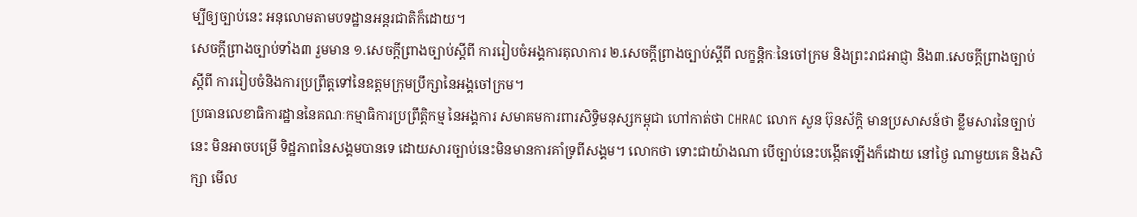ម្បីឲ្យច្បាប់នេះ អនុលោមតាមបទដ្ឋានអន្តរជាតិក៏ដោយ។
សេចក្តីព្រាងច្បាប់ទាំង៣ រួមមាន ១.សេចក្តីព្រាងច្បាប់ស្តីពី ការរៀបចំអង្គការតុលាការ ២.សេចក្តីព្រាងច្បាប់ស្តីពី លក្ខន្តិកៈនៃចៅក្រម និងព្រះរាជអាជ្ញា និង៣.សេចក្តីព្រាងច្បាប់ស្តីពី ការរៀបចំនិងការប្រព្រឹត្តទៅនៃឧត្តមក្រុមប្រឹក្សានៃអង្គចៅក្រម។
ប្រធានលេខាធិការដ្ឋាននៃគណៈកម្មាធិការប្រព្រឹត្តិកម្ម នៃអង្គការ សមាគមការពារសិទ្ធិមនុស្សកម្ពុជា ហៅកាត់ថា CHRAC លោក សួន ប៊ុនស័ក្តិ មានប្រសាសន៍ថា ខ្លឹមសារនៃច្បាប់នេះ មិនអាចបម្រើ ទិដ្ឋភាពនៃសង្គមបានទេ ដោយសារច្បាប់នេះមិនមានការគាំទ្រពីសង្គម។ លោកថា ទោះជាយ៉ាងណា បើច្បាប់នេះបង្កើតឡើងក៏ដោយ នៅថ្ងៃ ណាមួយគេ និងសិក្សា មើល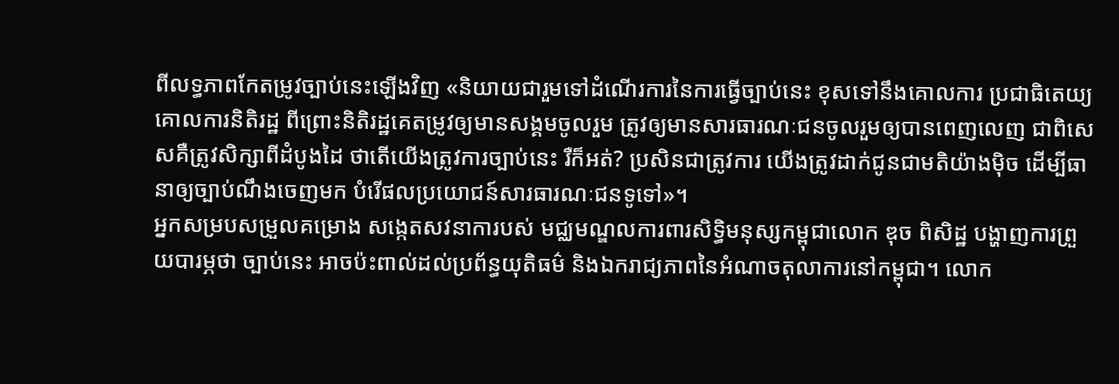ពីលទ្ធភាពកែតម្រូវច្បាប់នេះឡើងវិញ «និយាយជារួមទៅដំណើរការនៃការធ្វើច្បាប់នេះ ខុសទៅនឹងគោលការ ប្រជាធិតេយ្យ គោលការនិតិរដ្ឋ ពីព្រោះនិតិរដ្ឋគេតម្រូវឲ្យមានសង្គមចូលរួម ត្រូវឲ្យមានសារធារណៈជនចូលរួមឲ្យបានពេញលេញ ជាពិសេសគឺត្រូវសិក្សាពីដំបូងដៃ ថាតើយើងត្រូវការច្បាប់នេះ រឺក៏អត់? ប្រសិនជាត្រូវការ យើងត្រូវដាក់ជូនជាមតិយ៉ាងម៉ិច ដើម្បីធានាឲ្យច្បាប់ណឹងចេញមក បំរើផលប្រយោជន៍សារធារណៈជនទូទៅ»។
អ្នកសម្របសម្រួលគម្រោង សង្កេតសវនាការបស់ មជ្ឈមណ្ឌលការពារសិទ្ធិមនុស្សកម្ពុជាលោក ឌុច ពិសិដ្ឋ បង្ហាញការព្រួយបារម្ភថា ច្បាប់នេះ អាចប៉ះពាល់ដល់ប្រព័ន្ធយុតិធម៌ និងឯករាជ្យភាពនៃអំណាចតុលាការនៅកម្ពុជា។ លោក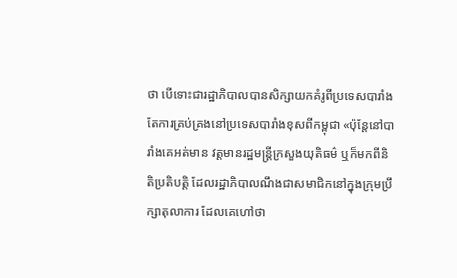ថា បើទោះជារដ្ឋាភិបាលបានសិក្សាយកគំរូពីប្រទេសបារាំង តែការគ្រប់គ្រងនៅប្រទេសបារាំងខុសពីកម្ពុជា «ប៉ុន្តែនៅបារាំងគេអត់មាន វត្តមានរដ្ឋមន្ត្រីក្រសួងយុតិធម៌ ឬក៏មកពីនិតិប្រតិបត្តិ ដែលរដ្ឋាភិបាលណឹងជាសមាជិកនៅក្នុងក្រុមប្រឹក្សាតុលាការ ដែលគេហៅថា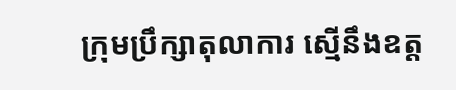ក្រុមប្រឹក្សាតុលាការ ស្មើនឹងឧត្ត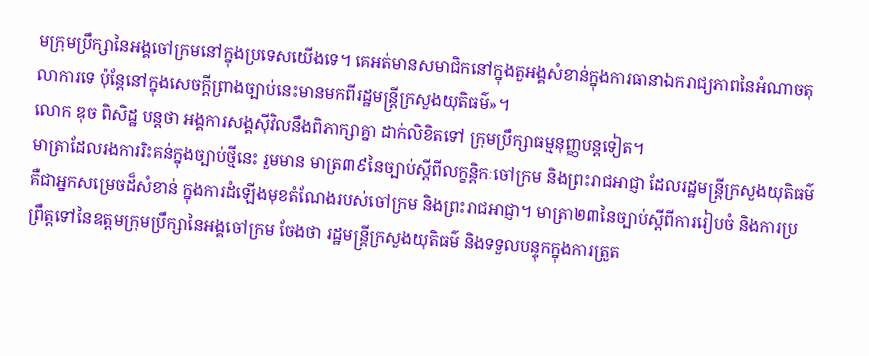មក្រុមប្រឹក្សានៃអង្គចៅក្រមនៅក្នុងប្រទេសយើងទេ។ គេអត់មានសមាជិកនៅក្នុងតួអង្គសំខាន់ក្នុងការធានាឯករាជ្យភាពនៃអំណាចតុលាការទេ ប៉ុន្តែនៅក្នុងសេចក្តីព្រាងច្បាប់នេះមានមកពីរដ្ឋមន្ត្រីក្រសួងយុតិធម៌»។
លោក ឌុច ពិសិដ្ឋ បន្តថា អង្គការសង្គស៊ីវិលនឹងពិភាក្សាគ្នា ដាក់លិខិតទៅ ក្រុមប្រឹក្សាធម្មនុញ្ញបន្តទៀត។
មាត្រាដែលរងការរិះគន់ក្នុងច្បាប់ថ្មីនេះ រួមមាន មាត្រ៣៩នៃច្បាប់ស្តីពីលក្ខន្តិកៈចៅក្រម និងព្រះរាជអាជ្ញា ដែលរដ្ឋមន្ត្រីក្រសួងយុតិធម៌ គឺជាអ្នកសម្រេចដ៏សំខាន់ ក្នុងការដំឡើងមុខតំណែងរបស់ចៅក្រម និងព្រះរាជអាជ្ញា។ មាត្រា២៣នៃច្បាប់ស្តីពីការរៀបចំ និងការប្រព្រឹត្តទៅនៃឧត្តមក្រុមប្រឹក្សានៃអង្គចៅក្រម ចែងថា រដ្ឋមន្ត្រីក្រសួងយុតិធម៌ និងទទួលបន្ទុកក្នុងការត្រួត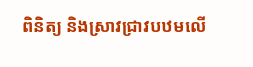ពិនិត្យ និងស្រាវជ្រាវបឋមលើ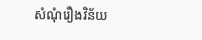សំណុំរឿងវិន័យ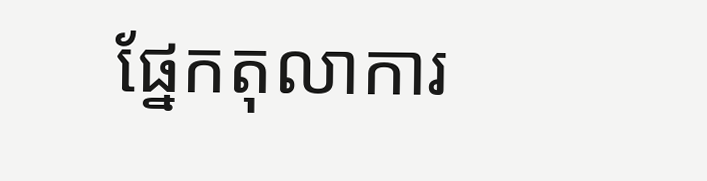ផ្នែកតុលាការ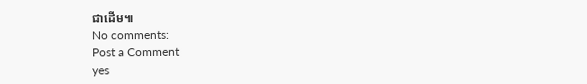ជាដើម៕
No comments:
Post a Comment
yes